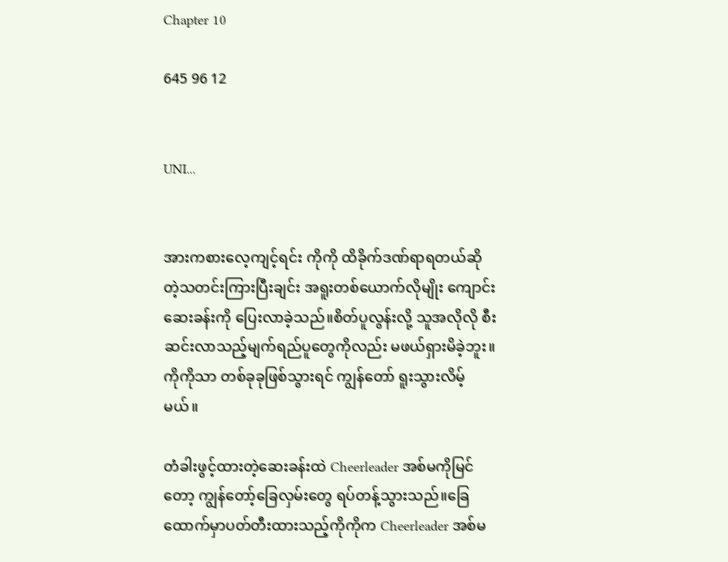Chapter 10

645 96 12


UNI...


အားကစားလေ့ကျင့်ရင်း ကိုကို ထိခိုက်ဒဏ်ရာရတယ်ဆိုတဲ့သတင်းကြားပြီးချင်း အရူးတစ်ယောက်လိုမျိုး ကျောင်းဆေးခန်းကို ပြေးလာခဲ့သည်။စိတ်ပူလွန်းလို့ သူအလိုလို စီးဆင်းလာသည့်မျက်ရည်ပူတွေကိုလည်း မဖယ်ရှားမိခဲ့ဘူး။ကိုကိုသာ တစ်ခုခုဖြစ်သွားရင် ကျွန်တော် ရူးသွားလိမ့်မယ်။

တံခါးဖွင့်ထားတဲ့ဆေးခန်းထဲ Cheerleader အစ်မကိုမြင်တော့ ကျွန်တော့်ခြေလှမ်းတွေ ရပ်တန့်သွားသည်။ခြေထောက်မှာပတ်တီးထားသည့်ကိုကိုက Cheerleader အစ်မ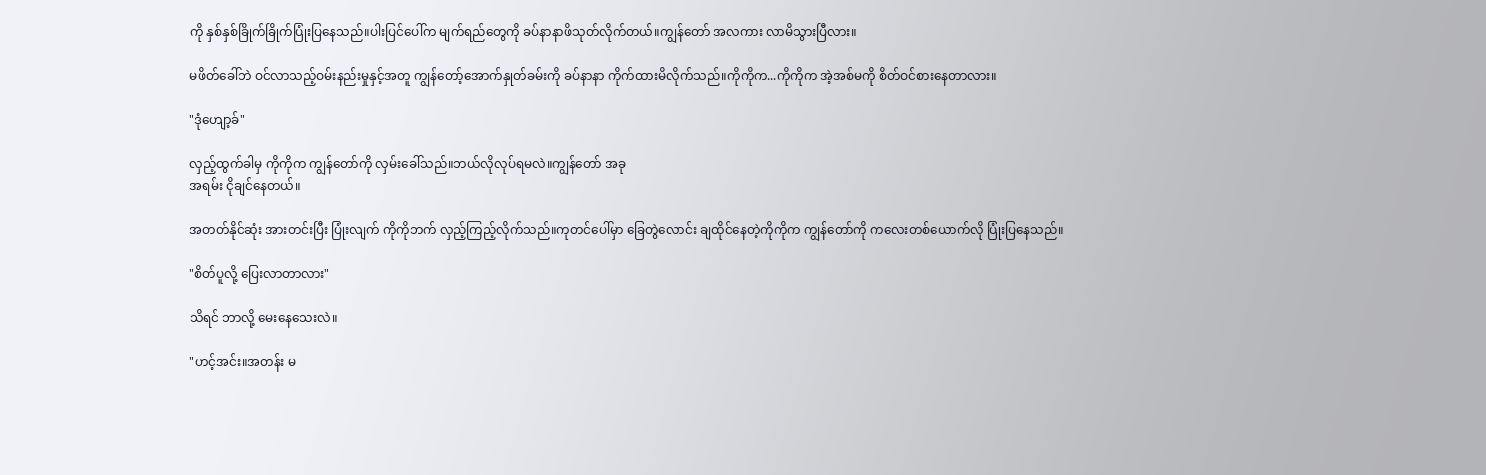ကို နှစ်နှစ်ခြိုက်ခြိုက်ပြုံးပြနေသည်။ပါးပြင်ပေါ်က မျက်ရည်တွေကို ခပ်နာနာဖိသုတ်လိုက်တယ်။ကျွန်တော် အလကား လာမိသွားပြီလား။

မဖိတ်ခေါ်ဘဲ ဝင်လာသည့်ဝမ်းနည်းမှုနှင့်အတူ ကျွန်တော့်အောက်နှုတ်ခမ်းကို ခပ်နာနာ ကိုက်ထားမိလိုက်သည်။ကိုကိုက...ကိုကိုက အဲ့အစ်မကို စိတ်ဝင်စားနေတာလား။

"ဒုံဟျော့ခ်"

လှည့်ထွက်ခါမှ ကိုကိုက ကျွန်တော်ကို လှမ်းခေါ်သည်။ဘယ်လိုလုပ်ရမလဲ။ကျွန်တော် အခု
အရမ်း ငိုချင်နေတယ်။

အတတ်နိုင်ဆုံး အားတင်းပြီး ပြုံးလျက် ကိုကိုဘက် လှည့်ကြည့်လိုက်သည်။ကုတင်ပေါ်မှာ ခြေတွဲလောင်း ချထိုင်နေတဲ့ကိုကိုက ကျွန်တော်ကို ကလေးတစ်ယောက်လို ပြုံးပြနေသည်။

"စိတ်ပူလို့ ပြေးလာတာလား"

သိရင် ဘာလို့ မေးနေသေးလဲ။

"ဟင့်အင်း။အတန်း မ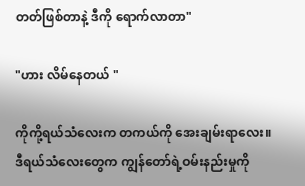တတ်ဖြစ်တာနဲ့ ဒီကို ရောက်လာတာ"

"ဟား လိမ်နေတယ် "

ကိုကို့ရယ်သံလေးက တကယ်ကို အေးချမ်းရာလေး။ဒီရယ်သံလေးတွေက ကျွန်တော်ရဲ့ဝမ်းနည်းမှုကို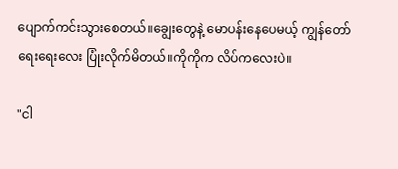ပျောက်ကင်းသွားစေတယ်။ချွေးတွေနဲ့ မောပန်းနေပေမယ့် ကျွန်တော် ရေးရေးလေး ပြုံးလိုက်မိတယ်။ကိုကိုက လိပ်ကလေးပဲ။

"ငါ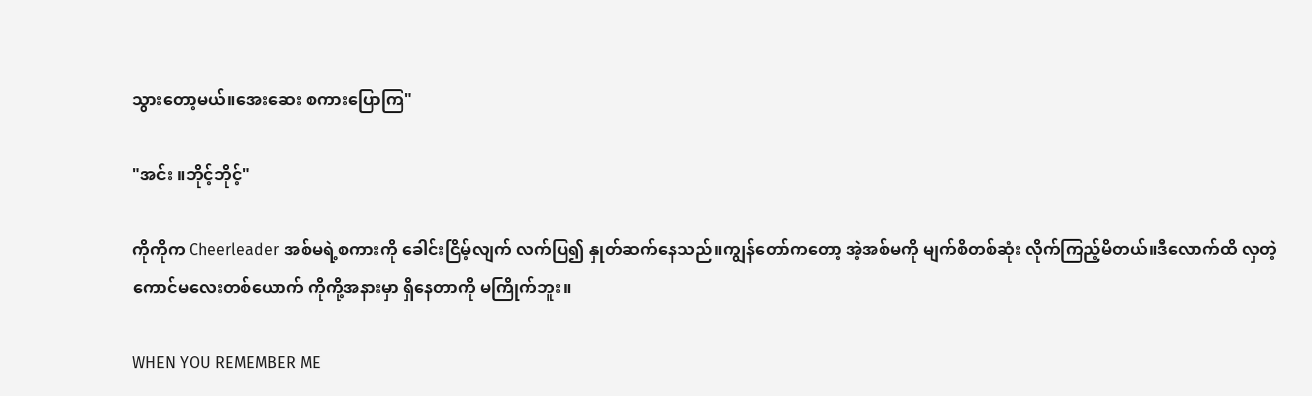သွားတော့မယ်။အေးဆေး စကားပြောကြ"

"အင်း ။ဘိုင့်ဘိုင့်"

ကိုကိုက Cheerleader အစ်မရဲ့စကားကို ခေါင်းငြိမ့်လျက် လက်ပြ၍ နှုတ်ဆက်နေသည်။ကျွန်တော်ကတော့ အဲ့အစ်မကို ‌မျက်စိတစ်ဆုံး လိုက်ကြည့်မိတယ်။ဒီလောက်ထိ လှတဲ့ကောင်မလေးတစ်ယောက် ကိုကို့အနားမှာ ရှိနေတာကို မကြိုက်ဘူး။

WHEN YOU REMEMBER ME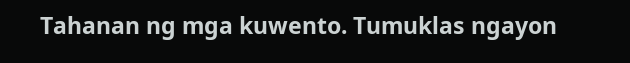Tahanan ng mga kuwento. Tumuklas ngayon